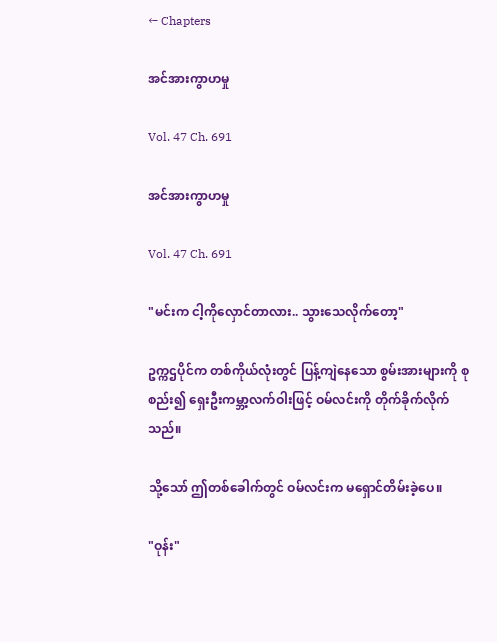← Chapters

အင်အားကွာဟမှု

Vol. 47 Ch. 691

အင်အားကွာဟမှု

Vol. 47 Ch. 691

"မင်းက ငါ့ကိုလှောင်တာလား.. သွားသေလိုက်တော့"

ဥက္ကဌပိုင်က တစ်ကိုယ်လုံးတွင် ပြန့်ကျဲနေသော စွမ်းအားများကို စုစည်း၍ ရှေးဦးကမ္ဘာ့လက်ဝါးဖြင့် ဝမ်လင်းကို တိုက်ခိုက်လိုက်သည်။

သို့သော် ဤတစ်ခေါက်တွင် ဝမ်လင်းက မရှောင်တိမ်းခဲ့ပေ။

"ဝုန်း"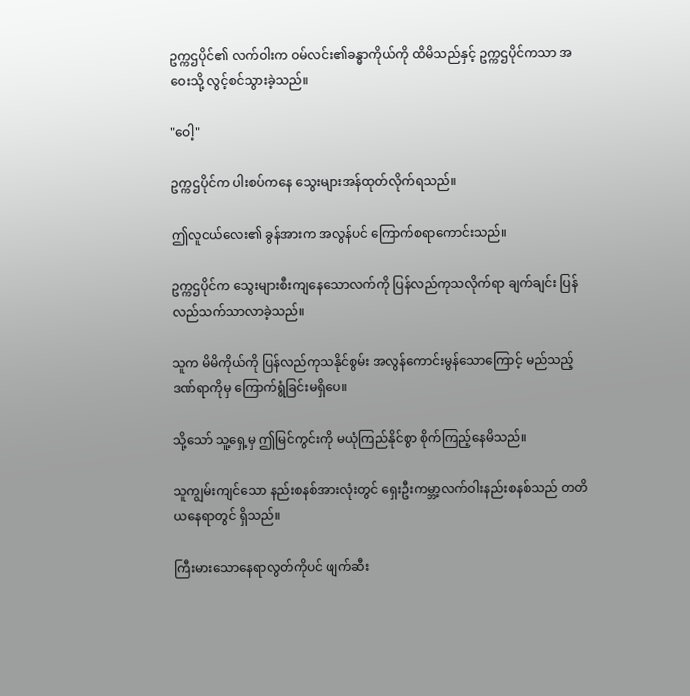ဥက္ကဌပိုင်၏ လက်ဝါးက ဝမ်လင်း၏ခန္ဓာကိုယ်ကို ထိမိသည်နှင့် ဥက္ကဌပိုင်ကသာ အဝေးသို့ လွင့်စင်သွားခဲ့သည်။

"ဝေါ့"

ဥက္ကဌပိုင်က ပါးစပ်ကနေ သွေးများအန်ထုတ်လိုက်ရသည်။

ဤလူငယ်လေး၏ ခွန်အားက အလွန်ပင် ကြောက်စရာကောင်းသည်။

ဥက္ကဌပိုင်က သွေးများစီးကျနေသောလက်ကို ပြန်လည်ကုသလိုက်ရာ ချက်ချင်း ပြန်လည်သက်သာလာခဲ့သည်။

သူက မိမိကိုယ်ကို ပြန်လည်ကုသနိုင်စွမ်း အလွန်ကောင်းမွန်သောကြောင့် မည်သည့်ဒဏ်ရာကိုမှ ကြောက်ရွံခြင်းမရှိပေ။

သို့သော် သူ့ရှေ့မှ ဤမြင်ကွင်းကို မယုံကြည်နိုင်စွာ စိုက်ကြည့်နေမိသည်။

သူကျွမ်းကျင်သော နည်းစနစ်အားလုံးတွင် ရှေးဦးကမ္ဘာ့လက်ဝါးနည်းစနစ်သည် တတိယနေရာတွင် ရှိသည်။

ကြီးမားသောနေရာလွတ်ကိုပင် ဖျက်ဆီး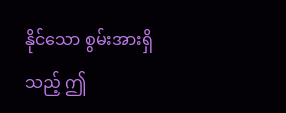နိုင်သော စွမ်းအားရှိသည့် ဤ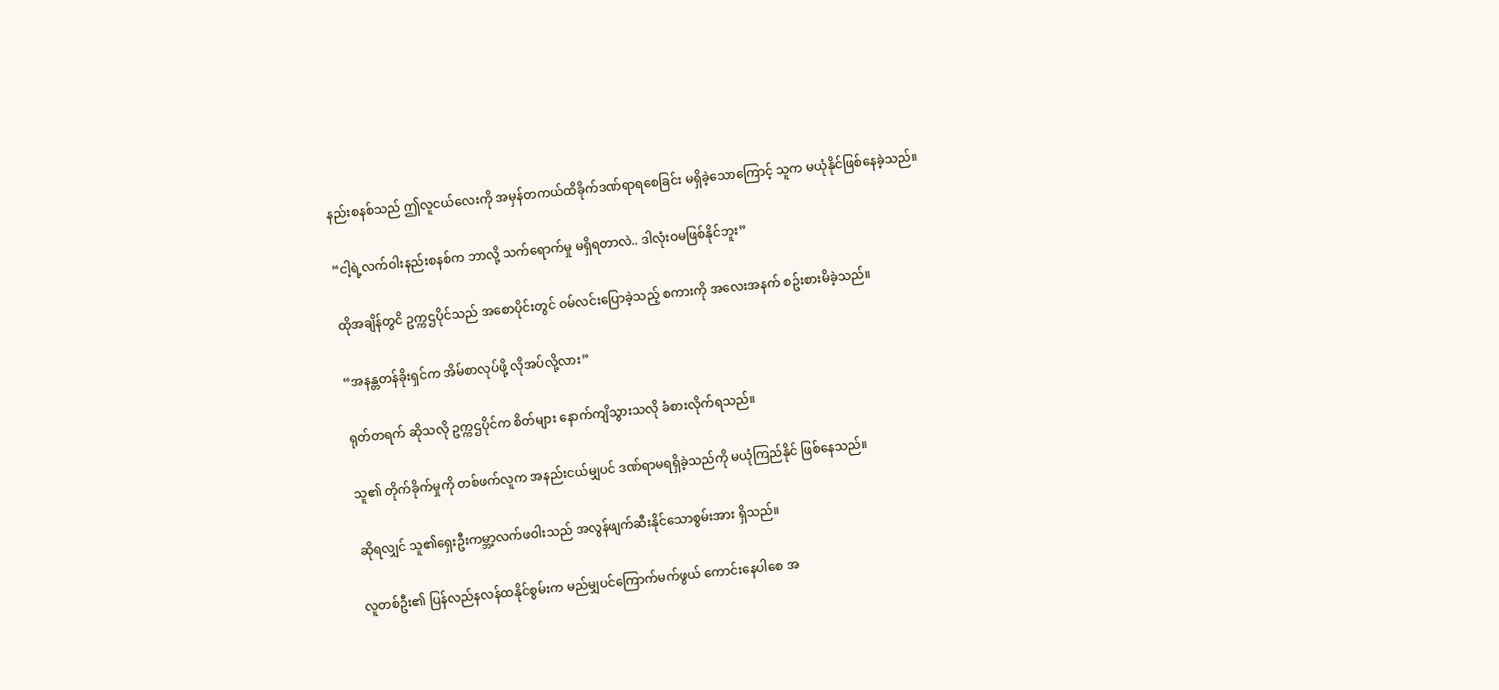နည်းစနစ်သည် ဤလူငယ်လေးကို အမှန်တကယ်ထိခိုက်ဒဏ်ရာရစေခြင်း မရှိခဲ့သောကြောင့် သူက မယုံနိုင်ဖြစ်နေခဲ့သည်။

“ငါ့ရဲ့လက်ဝါးနည်းစနစ်က ဘာလို့ သက်ရောက်မှု မရှိရတာလဲ.. ဒါလုံးဝမဖြစ်နိုင်ဘူး”

ထိုအချိန်တွငိ ဥက္ကဌပိုင်သည် အစောပိုင်းတွင် ဝမ်လင်းပြောခဲ့သည့် စကားကို အလေးအနက် စဥ်းစားမိခဲ့သည်။

“အနန္တတန်ခိုးရှင်က အိမ်စာလုပ်ဖို့ လိုအပ်လို့လား”

ရုတ်တရက် ဆိုသလို ဥက္ကဌပိုင်က စိတ်များ နောက်ကျိသွားသလို ခံစားလိုက်ရသည်။

သူ၏ တိုက်ခိုက်မှုကို တစ်ဖက်လူက အနည်းငယ်မျှပင် ဒဏ်ရာမရရှိခဲ့သည်ကို မယုံကြည်နိုင် ဖြစ်နေသည်။

ဆိုရလျှင် သူ၏ရှေးဦးကမ္ဘာ့လက်ဖဝါးသည် အလွန်ဖျက်ဆီးနိုင်သောစွမ်းအား ရှိသည်။

လူတစ်ဦး၏ ပြန်လည်နလန်ထနိုင်စွမ်းက မည်မျှပင်ကြောက်မက်ဖွယ် ကောင်းနေပါစေ အ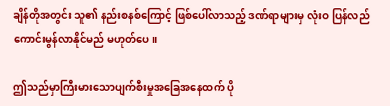ချိန်တိုအတွင်း သူ၏ နည်းစနစ်ကြောင့် ဖြစ်ပေါ်လာသည့် ဒဏ်ရာများမှ လုံးဝ ပြန်လည်ကောင်းမွန်လာနိုင်မည် မဟုတ်ပေ။

ဤသည်မှာကြီးမားသောပျက်စီးမှုအခြေအနေထက် ပို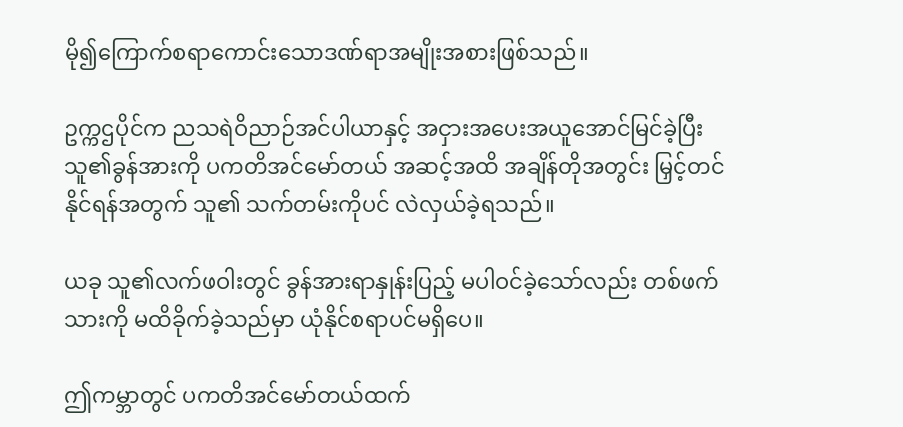မို၍ကြောက်စရာကောင်းသောဒဏ်ရာအမျိုးအစားဖြစ်သည်။

ဥက္ကဌပိုင်က ညသရဲဝိညာဉ်အင်ပါယာနှင့် အငှားအပေးအယူအောင်မြင်ခဲ့ပြီး သူ၏ခွန်အားကို ပကတိအင်မော်တယ် အဆင့်အထိ အချိန်တိုအတွင်း မြှင့်တင်နိုင်ရန်အတွက် သူ၏ သက်တမ်းကိုပင် လဲလှယ်ခဲ့ရသည်။

ယခု သူ၏လက်ဖဝါးတွင် ခွန်အားရာနှုန်းပြည့် မပါဝင်ခဲ့သော်လည်း တစ်ဖက်သားကို မထိခိုက်ခဲ့သည်မှာ ယုံနိုင်စရာပင်မရှိပေ။

ဤကမ္ဘာတွင် ပကတိအင်မော်တယ်ထက်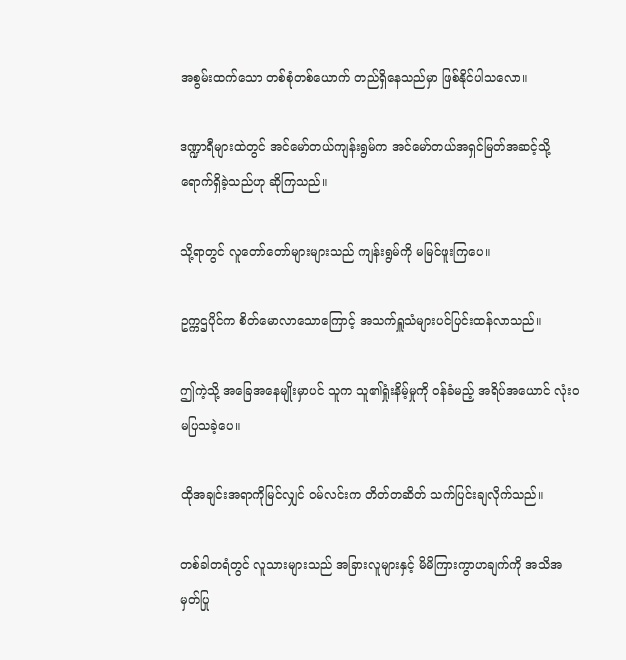အစွမ်းထက်သော တစ်စုံတစ်ယောက် တည်ရှိနေသည်မှာ ဖြစ်နိုင်ပါသလော။

ဒဏ္ဍာရီများထဲတွင် အင်မော်တယ်ကျန်းရွမ်က အင်မော်တယ်အရှင်မြတ်အဆင့်သို့ ရောက်ရှိခဲ့သည်ဟု ဆိုကြသည်။

သို့ရာတွင် လူတော်တော်များများသည် ကျန်းရွမ်ကို မမြင်ဖူးကြပေ။

ဥက္ကဌပိုင်က စိတ်မောလာသောကြောင့် အသက်ရှူသံများပင်ပြင်းထန်လာသည်။

ဤကဲ့သို့ အခြေအနေမျိုးမှာပင် သူက သူ၏ရှုံးနိမ့်မှုကို ဝန်ခံမည့် အရိပ်အယောင် လုံးဝမပြသခဲ့ပေ။

ထိုအချင်းအရာကိုမြင်လျှင် ဝမ်လင်းက တိတ်တဆိတ် သက်ပြင်းချလိုက်သည်။

တစ်ခါတရံတွင် လူသားများသည် အခြားလူများနှင့် မိမိကြားကွာဟချက်ကို အသိအမှတ်ပြု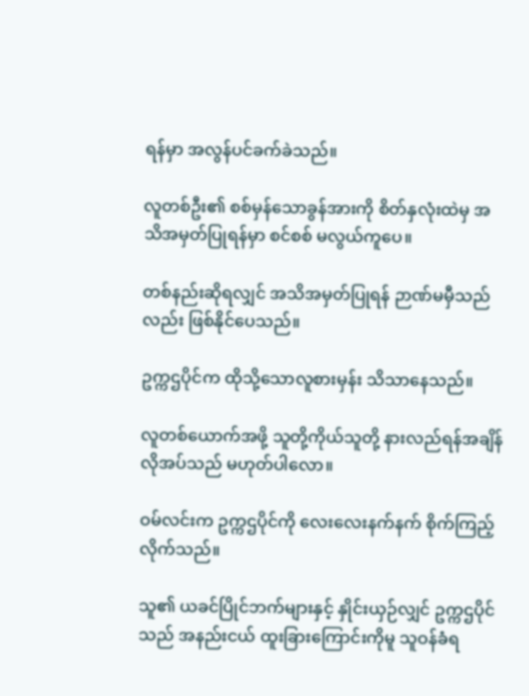ရန်မှာ အလွန်ပင်ခက်ခဲသည်။

လူတစ်ဦး၏ စစ်မှန်သောခွန်အားကို စိတ်နှလုံးထဲမှ အသိအမှတ်ပြုရန်မှာ စင်စစ် မလွယ်ကူပေ။

တစ်နည်းဆိုရလျှင် အသိအမှတ်ပြုရန် ဉာဏ်မမှီသည်လည်း ဖြစ်နိုင်ပေသည်။

ဥက္ကဌပိုင်က ထိုသို့သောလူစားမှန်း သိသာနေသည်။

လူတစ်ယောက်အဖို့ သူတို့ကိုယ်သူတို့ နားလည်ရန်အချိန် လိုအပ်သည် မဟုတ်ပါလော။

ဝမ်လင်းက ဥက္ကဌပိုင်ကို လေးလေးနက်နက် စိုက်ကြည့်လိုက်သည်။

သူ၏ ယခင်ပြိုင်ဘက်များနှင့် နှိုင်းယှဉ်လျှင် ဥက္ကဌပိုင်သည် အနည်းငယ် ထူးခြားကြောင်းကိုမူ သူဝန်ခံရ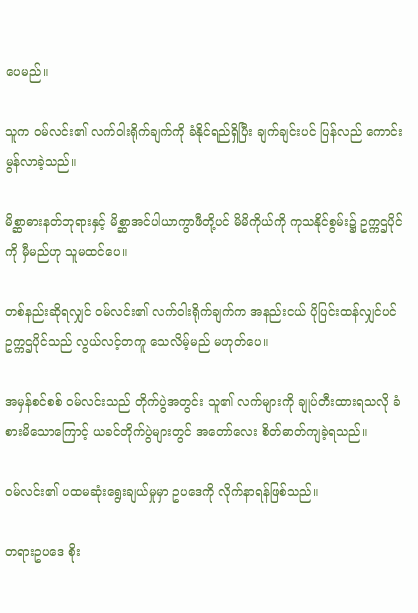ပေမည်။

သူက ဝမ်လင်း၏ လက်ဝါးရိုက်ချက်ကို ခံနိုင်ရည်ရှိပြီး ချက်ချင်းပင် ပြန်လည် ကောင်းမွန်လာခဲ့သည်။

မိစ္ဆာဓားနတ်ဘုရားနှင့် မိစ္ဆာအင်ပါယာကွာဖီတို့ပင် မိမိကိုယ်ကို ကုသနိုင်စွမ်း၌ ဥက္ကဌပိုင်ကို မှီမည်ဟု သူမထင်ပေ။

တစ်နည်းဆိုရလျှင် ဝမ်လင်း၏ လက်ဝါးရိုက်ချက်က အနည်းငယ် ပိုပြင်းထန်လျှင်ပင် ဥက္ကဌပိုင်သည် လွယ်လင့်တကူ သေလိမ့်မည် မဟုတ်ပေ။

အမှန်စင်စစ် ဝမ်လင်းသည် တိုက်ပွဲအတွင်း သူ၏ လက်များကို ချုပ်တီးထားရသလို ခံစားမိသောကြောင့် ယခင်တိုက်ပွဲများတွင် အတော်လေး စိတ်ဓာတ်ကျခဲ့ရသည်။

ဝမ်လင်း၏ ပထမဆုံးရွေးချယ်မှုမှာ ဥပဒေကို လိုက်နာရန်ဖြစ်သည်။

တရားဥပဒေ စိုး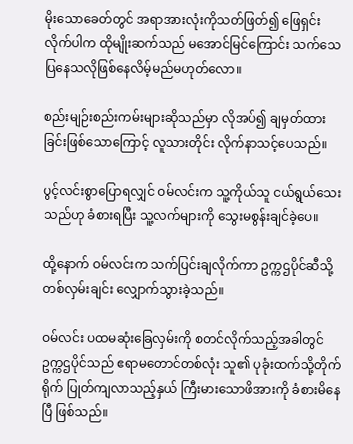မိုးသောခေတ်တွင် အရာအားလုံးကိုသတ်ဖြတ်၍ ဖြေရှင်းလိုက်ပါက ထိုမျိုးဆက်သည် မအောင်မြင်ကြောင်း သက်သေပြနေသလိုဖြစ်နေလိမ့်မည်မဟုတ်လော။

စည်းမျဉ်းစည်းကမ်းများဆိုသည်မှာ လိုအပ်၍ ချမှတ်ထားခြင်းဖြစ်သောကြောင့် လူသားတိုင်း လိုက်နာသင့်ပေသည်။

ပွင့်လင်းစွာပြောရလျှင် ဝမ်လင်းက သူ့ကိုယ်သူ ငယ်ရွယ်သေးသည်ဟု ခံစားရပြီး သူ့လက်များကို သွေးမစွန်းချင်ခဲ့ပေ။

ထို့နောက် ဝမ်လင်းက သက်ပြင်းချလိုက်ကာ ဥက္ကဌပိုင်ဆီသို့ တစ်လှမ်းချင်း လျှောက်သွားခဲ့သည်။

ဝမ်လင်း ပထမဆုံးခြေလှမ်းကို စတင်လိုက်သည့်အခါတွင် ဥက္ကဌပိုင်သည် ဧရာမတောင်တစ်လုံး သူ၏ ပုခုံးထက်သို့တိုက်ရိုက် ပြုတ်ကျလာသည့်နှယ် ကြီးမားသောဖိအားကို ခံစားမိနေပြီ ဖြစ်သည်။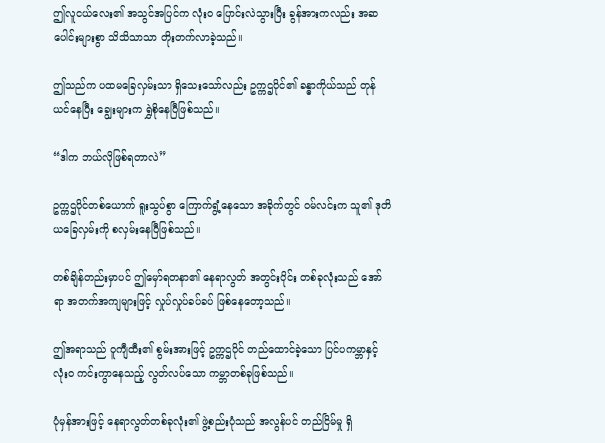ဤလူငယ်လေး၏ အသွင်အပြင်က လုံးဝ ပြောင်းလဲသွားပြီး ခွန်အားကလည်း အဆပေါင်းများစွာ သိသိသာသာ တိုးတက်လာခဲ့သည်။

ဤသည်က ပထမခြေလှမ်းသာ ရှိသေးသော်လည်း ဥက္ကဌပိုင်၏ ခန္ဓာကိုယ်သည် တုန်ယင်နေပြီး ချွေးများက ရွှဲစိုနေပြီဖြစ်သည်။

“ဒါက ဘယ်လိုဖြစ်ရတာလဲ”

ဥက္ကဌပိုင်တစ်ယောက် ရူးသွပ်စွာ ကြောက်ရွံ့နေသော အခိုက်တွင် ဝမ်လင်းက သူ၏ ဒုတိယခြေလှမ်းကို စလှမ်းနေပြီဖြစ်သည်။

တစ်ချိန်တည်းမှာပင် ဤမှော်ရတနာ၏ နေရာလွတ် အတွင်းပိုင်း တစ်ခုလုံးသည် အော်ရာ အတက်အကျများဖြင့် လှုပ်လှုပ်ခပ်ခပ် ဖြစ်နေတော့သည်။

ဤအရာသည် ဝူကျီထီး၏ စွမ်းအားဖြင့် ဥက္ကဌပိုင် တည်ထောင်ခဲ့သော ပြင်ပကမ္ဘာနှင့် လုံးဝ ကင်းကွာနေသည့် လွတ်လပ်သော ကမ္ဘာတစ်ခုဖြစ်သည်။

ပုံမှန်အားဖြင့် နေရာလွတ်တစ်ခုလုံး၏ ဖွဲ့စည်းပုံသည် အလွန်ပင် တည်ငြိမ်မှု ရှိ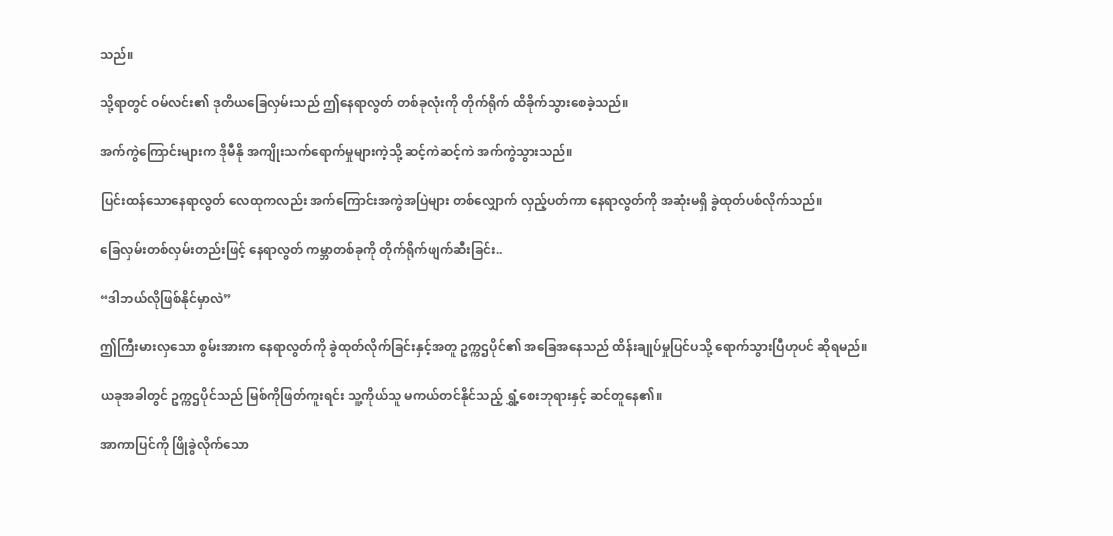သည်။

သို့ရာတွင် ဝမ်လင်း၏ ဒုတိယခြေလှမ်းသည် ဤနေရာလွတ် တစ်ခုလုံးကို တိုက်ရိုက် ထိခိုက်သွားစေခဲ့သည်။

အက်ကွဲကြောင်းများက ဒိုမီနို အကျိုးသက်ရောက်မှုများကဲ့သို့ ဆင့်ကဲဆင့်ကဲ အက်ကွဲသွားသည်။

ပြင်းထန်သောနေရာလွတ် လေထုကလည်း အက်ကြောင်းအကွဲအပြဲများ တစ်လျှောက် လှည့်ပတ်ကာ နေရာလွတ်ကို အဆုံးမရှိ ခွဲထုတ်ပစ်လိုက်သည်။

ခြေလှမ်းတစ်လှမ်းတည်းဖြင့် နေရာလွတ် ကမ္ဘာတစ်ခုကို တိုက်ရိုက်ဖျက်ဆီးခြင်း..

“ဒါဘယ်လိုဖြစ်နိုင်မှာလဲ”

ဤကြီးမားလှသော စွမ်းအားက နေရာလွတ်ကို ခွဲထုတ်လိုက်ခြင်းနှင့်အတူ ဥက္ကဌပိုင်၏ အခြေအနေသည် ထိန်းချုပ်မှုပြင်ပသို့ ရောက်သွားပြီဟုပင် ဆိုရမည်။

ယခုအခါတွင် ဥက္ကဌပိုင်သည် မြစ်ကိုဖြတ်ကူးရင်း သူ့ကိုယ်သူ မကယ်တင်နိုင်သည့် ရွှံ့စေးဘုရားနှင့် ဆင်တူနေ၏။

အာကာပြင်ကို ဖြိုခွဲလိုက်သော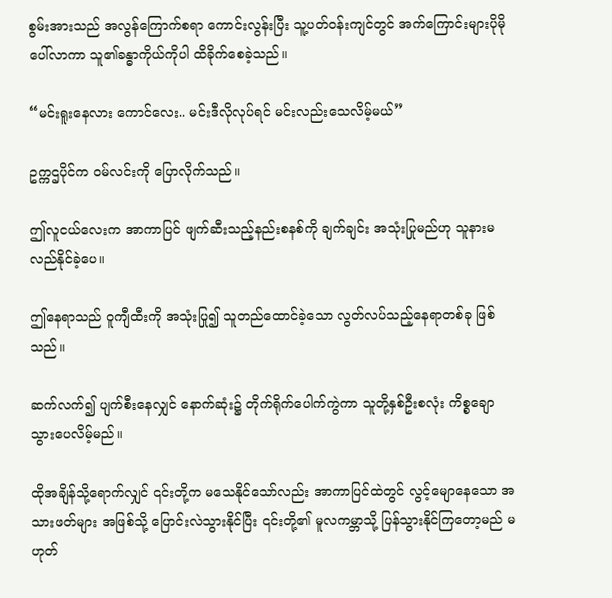စွမ်းအားသည် အလွန်ကြောက်စရာ ကောင်းလွန်းပြီး သူ့ပတ်ဝန်းကျင်တွင် အက်ကြောင်းများပိုမိုပေါ်လာကာ သူ၏ခန္ဓာကိုယ်ကိုပါ ထိခိုက်စေခဲ့သည်။

“မင်းရူးနေလား ကောင်လေး.. မင်းဒီလိုလုပ်ရင် မင်းလည်းသေလိမ့်မယ်”

ဥက္ကဌပိုင်က ဝမ်လင်းကို ပြောလိုက်သည်။

ဤလူငယ်လေးက အာကာပြင် ဖျက်ဆီးသည့်နည်းစနစ်ကို ချက်ချင်း အသုံးပြုမည်ဟု သူနားမလည်နိုင်ခဲ့ပေ။

ဤနေရာသည် ဝူကျီထီးကို အသုံးပြု၍ သူတည်ထောင်ခဲ့သော လွတ်လပ်သည့်နေရာတစ်ခု ဖြစ်သည်။

ဆက်လက်၍ ပျက်စီးနေလျှင် နောက်ဆုံး၌ တိုက်ရိုက်ပေါက်ကွဲကာ သူတို့နှစ်ဦးစလုံး ကိစ္စချောသွားပေလိမ့်မည်။

ထိုအချိန်သို့ရောက်လျှင် ၎င်းတို့က မသေနိုင်သော်လည်း အာကာပြင်ထဲတွင် လွင့်မျောနေသော အသားဖတ်များ အဖြစ်သို့ ပြောင်းလဲသွားနိုင်ပြီး ၎င်းတို့၏ မူလကမ္ဘာသို့ ပြန်သွားနိုင်ကြတော့မည် မဟုတ်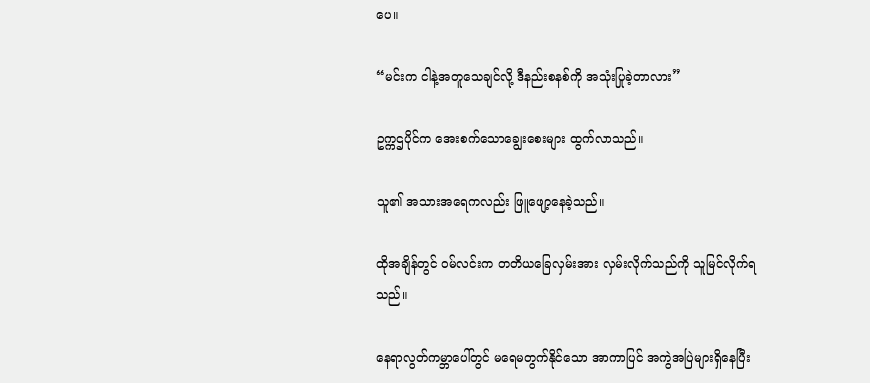ပေ။

“မင်းက ငါနဲ့အတူသေချင်လို့ ဒီနည်းစနစ်ကို အသုံးပြုခဲ့တာလား”

ဥက္ကဌပိုင်က အေးစက်သောချွေးစေးများ ထွက်လာသည်။

သူ၏ အသားအရေကလည်း ဖြူဖျော့နေခဲ့သည်။

ထိုအချိန်တွင် ဝမ်လင်းက တတိယခြေလှမ်းအား လှမ်းလိုက်သည်ကို သူမြင်လိုက်ရသည်။

နေရာလွတ်ကမ္ဘာပေါ်တွင် မရေမတွက်နိုင်သော အာကာပြင် အကွဲအပြဲများရှိနေပြီး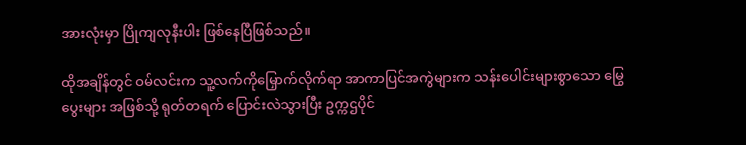အားလုံးမှာ ပြိုကျလုနီးပါး ဖြစ်နေပြီဖြစ်သည်။

ထိုအချိန်တွင် ဝမ်လင်းက သူ့လက်ကိုမြှောက်လိုက်ရာ အာကာပြင်အကွဲများက သန်းပေါင်းများစွာသော မြွေပွေးများ အဖြစ်သို့ ရုတ်တရက် ပြောင်းလဲသွားပြီး ဥက္ကဌပိုင်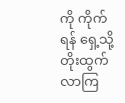ကို ကိုက်ရန် ရှေ့သို့ တိုးထွက်လာကြ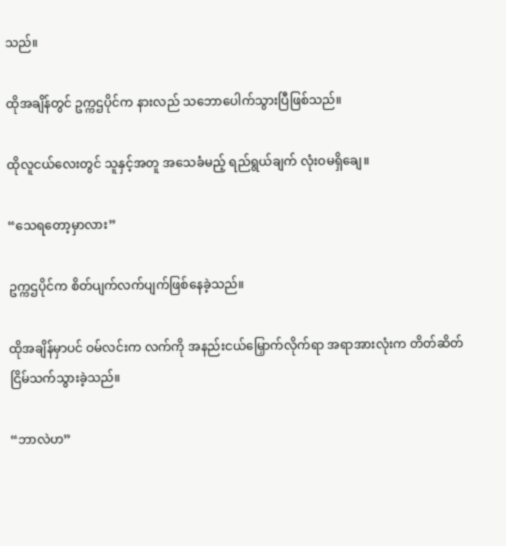သည်။

ထိုအချိန်တွင် ဥက္ကဌပိုင်က နားလည် သဘောပေါက်သွားပြီဖြစ်သည်။

ထိုလူငယ်လေးတွင် သူနှင့်အတူ အသေခံမည့် ရည်ရွယ်ချက် လုံးဝမရှိချေ။

“သေရတော့မှာလား”

ဥက္ကဌပိုင်က စိတ်ပျက်လက်ပျက်ဖြစ်နေခဲ့သည်။

ထိုအချိန်မှာပင် ဝမ်လင်းက လက်ကို အနည်းငယ်မြှောက်လိုက်ရာ အရာအားလုံးက တိတ်ဆိတ် ငြိမ်သက်သွားခဲ့သည်။

“ဘာလဲဟ”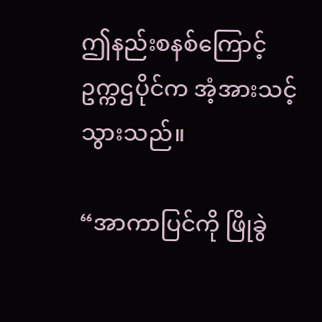ဤနည်းစနစ်ကြောင့် ဥက္ကဌပိုင်က အံ့အားသင့်သွားသည်။

“အာကာပြင်ကို ဖြိုခွဲ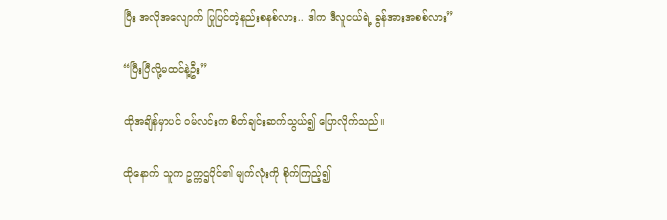ပြီး အလိုအလျောက် ပြုပြင်တဲ့နည်းစနစ်လား.. ဒါက ဒီလူငယ်ရဲ့ ခွန်အားအစစ်လား”

“ပြီးပြီလို့မထင်နဲ့ဦး”

ထိုအချိန်မှာပင် ဝမ်လင်းက စိတ်ချင်းဆက်သွယ်၍ ပြောလိုက်သည်။

ထိုနောက် သူက ဥက္ကဌပိုင်၏ မျက်လုံးကို စိုက်ကြည့်၍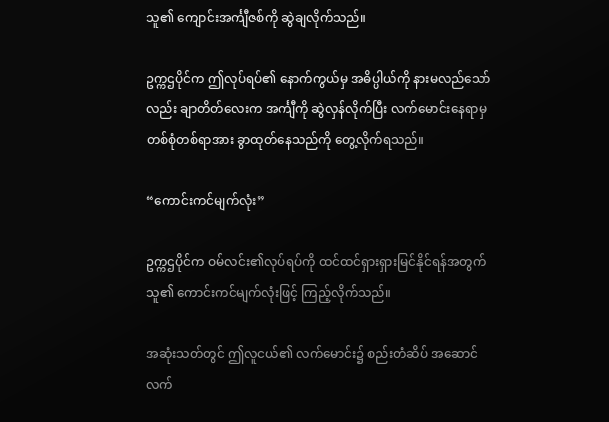သူ၏ ကျောင်းအင်္ကျီဇစ်ကို ဆွဲချလိုက်သည်။

ဥက္ကဌပိုင်က ဤလုပ်ရပ်၏ နောက်ကွယ်မှ အဓိပ္ပါယ်ကို နားမလည်သော်လည်း ချာတိတ်လေးက အင်္ကျီကို ဆွဲလှန်လိုက်ပြီး လက်မောင်းနေရာမှ တစ်စုံတစ်ရာအား ခွာထုတ်နေသည်ကို တွေ့လိုက်ရသည်။

“ကောင်းကင်မျက်လုံး”

ဥက္ကဌပိုင်က ဝမ်လင်း၏လုပ်ရပ်ကို ထင်ထင်ရှားရှားမြင်နိုင်ရန်အတွက် သူ၏ ကောင်းကင်မျက်လုံးဖြင့် ကြည့်လိုက်သည်။

အဆုံးသတ်တွင် ဤလူငယ်၏ လက်မောင်း၌ စည်းတံဆိပ် အဆောင်လက်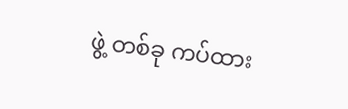ဖွဲ့ တစ်ခု ကပ်ထား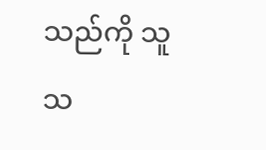သည်ကို သူသ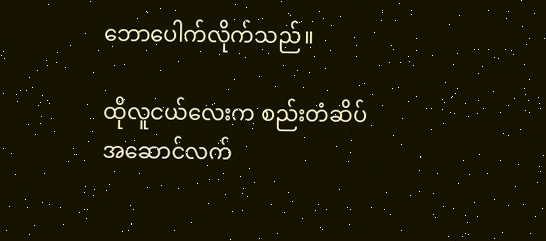ဘောပေါက်လိုက်သည်။

ထိုလူငယ်လေးက စည်းတံဆိပ် အဆောင်လက်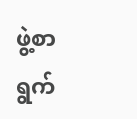ဖွဲ့စာရွက်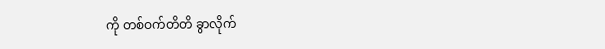ကို တစ်ဝက်တိတိ ခွာလိုက်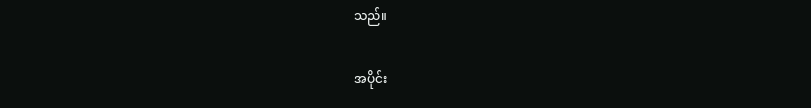သည်။

အပိုင်း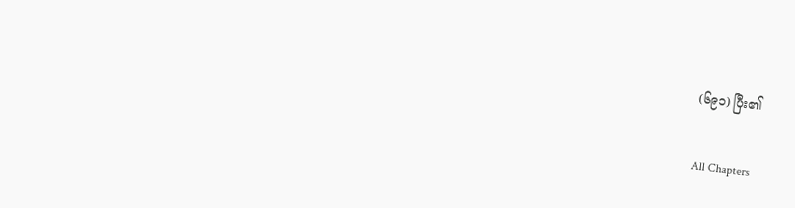(၆၉၁) ပြီး၏

All Chapters